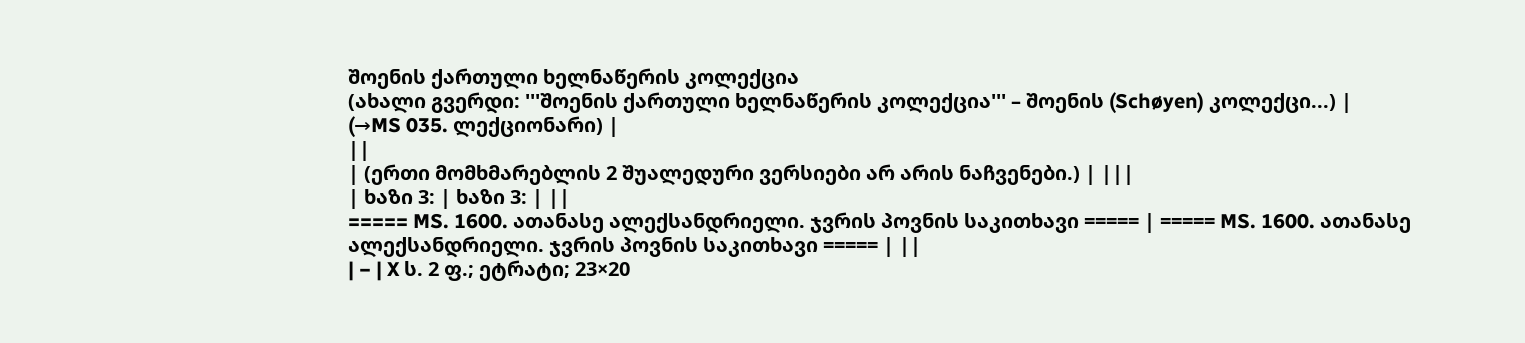შოენის ქართული ხელნაწერის კოლექცია
(ახალი გვერდი: '''შოენის ქართული ხელნაწერის კოლექცია''' – შოენის (Schøyen) კოლექცი...) |
(→MS 035. ლექციონარი) |
||
| (ერთი მომხმარებლის 2 შუალედური ვერსიები არ არის ნაჩვენები.) | |||
| ხაზი 3: | ხაზი 3: | ||
===== MS. 1600. ათანასე ალექსანდრიელი. ჯვრის პოვნის საკითხავი ===== | ===== MS. 1600. ათანასე ალექსანდრიელი. ჯვრის პოვნის საკითხავი ===== | ||
| − | X ს. 2 ფ.; ეტრატი; 23×20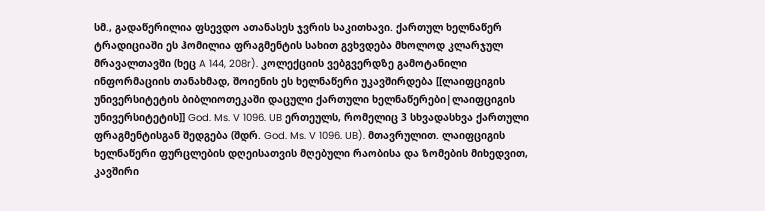სმ., გადაწერილია ფსევდო ათანასეს ჯვრის საკითხავი. ქართულ ხელნაწერ ტრადიციაში ეს ჰომილია ფრაგმენტის სახით გვხვდება მხოლოდ კლარჯულ მრავალთავში (ხეც A 144, 208r). კოლექციის ვებგვერდზე გამოტანილი ინფორმაციის თანახმად, შოიენის ეს ხელნაწერი უკავშირდება [[ლაიფციგის უნივერსიტეტის ბიბლიოთეკაში დაცული ქართული ხელნაწერები|ლაიფციგის უნივერსიტეტის]] God. Ms. V 1096. UB ერთეულს, რომელიც 3 სხვადასხვა ქართული ფრაგმენტისგან შედგება (შდრ. God. Ms. V 1096. UB). მთავრულით. ლაიფციგის ხელნაწერი ფურცლების დღეისათვის მღებული რაობისა და ზომების მიხედვით, კავშირი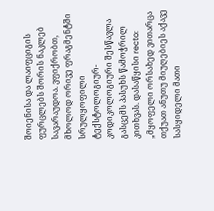შოიენისა და ლაიფციგის ფურცლებს შორის ნაკლებ სავარაუდოა. ვფიქრობთ, მხოლოდ ორივე ფრაგმენტში სრულყოფილი ტექსტოლოგიურ-კოდიკოლოგიური შესწავლა გასცემს პასუხს წამოჭრილ კითხვას. დასაწყისი recto: „მყოფელი ორსახედ ვითარცა თქუათ ანუთუ მიუღებიეს აქავე სასყიდელი მათი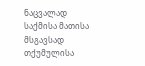ნაცვალად საქმისა მათისა მსგავსად თქუმულისა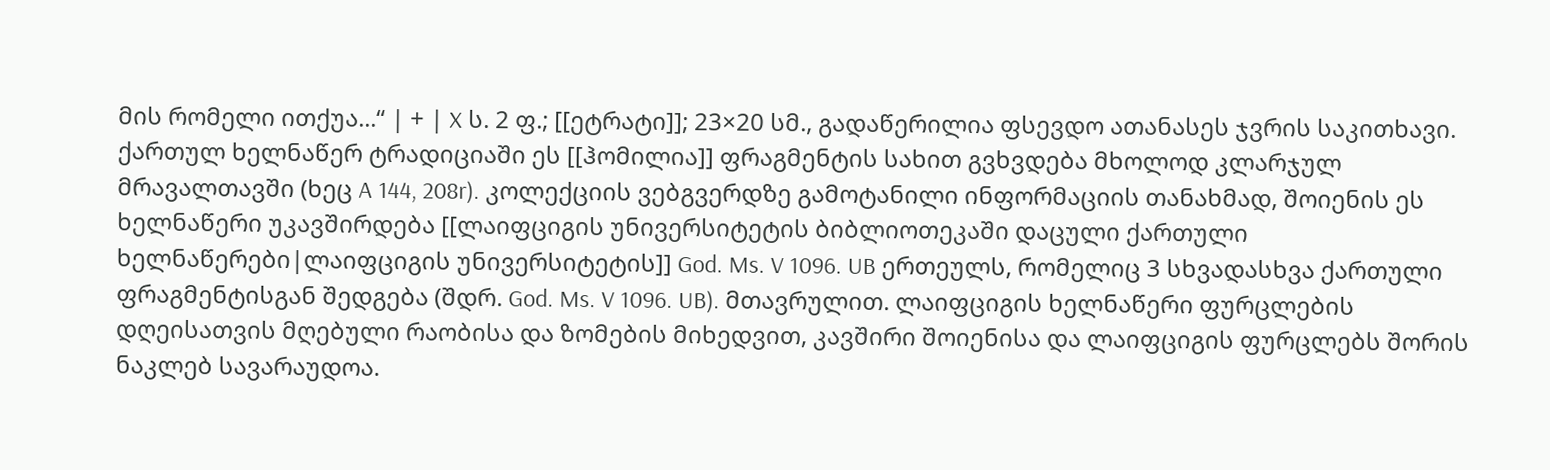მის რომელი ითქუა...“ | + | X ს. 2 ფ.; [[ეტრატი]]; 23×20 სმ., გადაწერილია ფსევდო ათანასეს ჯვრის საკითხავი. ქართულ ხელნაწერ ტრადიციაში ეს [[ჰომილია]] ფრაგმენტის სახით გვხვდება მხოლოდ კლარჯულ მრავალთავში (ხეც A 144, 208r). კოლექციის ვებგვერდზე გამოტანილი ინფორმაციის თანახმად, შოიენის ეს ხელნაწერი უკავშირდება [[ლაიფციგის უნივერსიტეტის ბიბლიოთეკაში დაცული ქართული ხელნაწერები|ლაიფციგის უნივერსიტეტის]] God. Ms. V 1096. UB ერთეულს, რომელიც 3 სხვადასხვა ქართული ფრაგმენტისგან შედგება (შდრ. God. Ms. V 1096. UB). მთავრულით. ლაიფციგის ხელნაწერი ფურცლების დღეისათვის მღებული რაობისა და ზომების მიხედვით, კავშირი შოიენისა და ლაიფციგის ფურცლებს შორის ნაკლებ სავარაუდოა.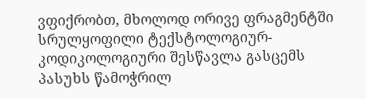ვფიქრობთ, მხოლოდ ორივე ფრაგმენტში სრულყოფილი ტექსტოლოგიურ-კოდიკოლოგიური შესწავლა გასცემს პასუხს წამოჭრილ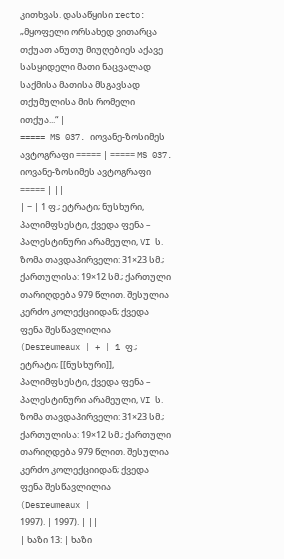კითხვას. დასაწყისი recto: „მყოფელი ორსახედ ვითარცა თქუათ ანუთუ მიუღებიეს აქავე სასყიდელი მათი ნაცვალად საქმისა მათისა მსგავსად თქუმულისა მის რომელი ითქუა...“ |
===== MS 037. იოვანე-ზოსიმეს ავტოგრაფი ===== | ===== MS 037. იოვანე-ზოსიმეს ავტოგრაფი ===== | ||
| − | 1 ფ.; ეტრატი; ნუსხური, პალიმფსესტი, ქვედა ფენა – პალესტინური არამეული, VI ს. ზომა თავდაპირველი: 31×23 სმ.; ქართულისა: 19×12 სმ.; ქართული თარიღდება 979 წლით. შესულია კერძო კოლექციიდან; ქვედა ფენა შესწავლილია (Desreumeaux | + | 1 ფ.; ეტრატი; [[ნუსხური]], პალიმფსესტი, ქვედა ფენა – პალესტინური არამეული, VI ს. ზომა თავდაპირველი: 31×23 სმ.; ქართულისა: 19×12 სმ.; ქართული თარიღდება 979 წლით. შესულია კერძო კოლექციიდან; ქვედა ფენა შესწავლილია (Desreumeaux |
1997). | 1997). | ||
| ხაზი 13: | ხაზი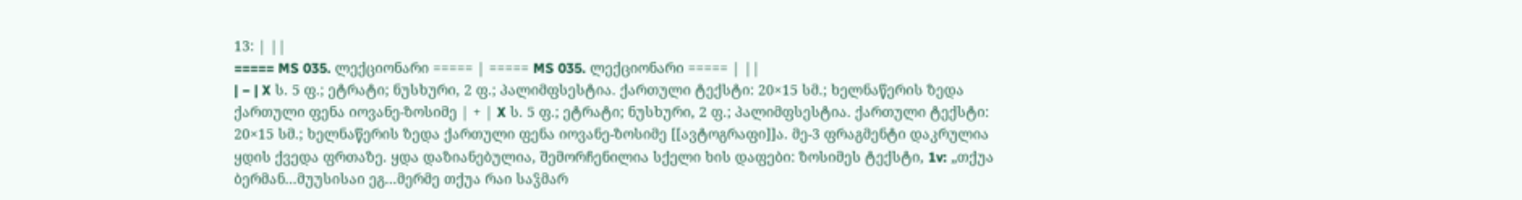13: | ||
===== MS 035. ლექციონარი ===== | ===== MS 035. ლექციონარი ===== | ||
| − | X ს. 5 ფ.; ეტრატი; ნუსხური, 2 ფ.; პალიმფსესტია. ქართული ტექსტი: 20×15 სმ.; ხელნაწერის ზედა ქართული ფენა იოვანე-ზოსიმე | + | X ს. 5 ფ.; ეტრატი; ნუსხური, 2 ფ.; პალიმფსესტია. ქართული ტექსტი: 20×15 სმ.; ხელნაწერის ზედა ქართული ფენა იოვანე-ზოსიმე [[ავტოგრაფი]]ა. მე-3 ფრაგმენტი დაკრულია ყდის ქვედა ფრთაზე. ყდა დაზიანებულია, შემორჩენილია სქელი ხის დაფები: ზოსიმეს ტექსტი, 1v: „თქუა ბერმან...მუუსისაი ეგ...მერმე თქუა რაი საჴმარ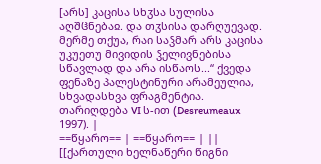[არს] კაცისა სხჳსა სულისა აღშჱნებაჲ. და თჳსისა დარღუევად. მერმე თქუა, რაი საჴმარ არს კაცისა უკუეთუ მივიდის ჴელივნებისა სწავლად და არა ისწაოს...“ ქვედა ფენაზე პალესტინური არამეულია, სხვადასხვა ფრაგმენტია. თარიღდება VI ს-ით (Desreumeaux 1997). |
==წყარო== | ==წყარო== | ||
[[ქართული ხელნაწერი წიგნი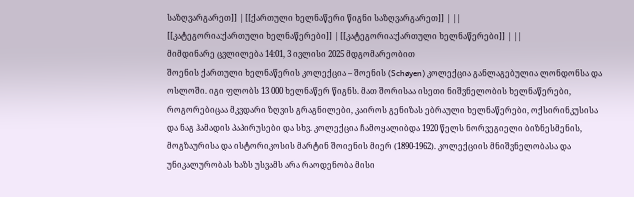საზღვარგარეთ]] | [[ქართული ხელნაწერი წიგნი საზღვარგარეთ]] | ||
[[კატეგორია:ქართული ხელნაწერები]] | [[კატეგორია:ქართული ხელნაწერები]] | ||
მიმდინარე ცვლილება 14:01, 3 ივლისი 2025 მდგომარეობით
შოენის ქართული ხელნაწერის კოლექცია – შოენის (Schøyen) კოლექცია განლაგებულია ლონდონსა და ოსლოში. იგი ფლობს 13 000 ხელნაწერ წიგნს. მათ შორისაა ისეთი ნიშვნელობის ხელნაწერები, როგორებიცაა მკვდარი ზღვის გრაგნილები, კაიროს გენიზას ებრაული ხელნაწერები, ოქსირინკუსისა და ნაგ ჰამადის პაპირუსები და სხვ. კოლექცია ჩამოყალიბდა 1920 წელს ნორვეგიელი ბიზნესმენის, მოგზაურისა და ისტორიკოსის მარტინ შოიენის მიერ (1890-1962). კოლექციის მნიშვნელობასა და უნიკალურობას ხაზს უსვამს არა რაოდენობა მისი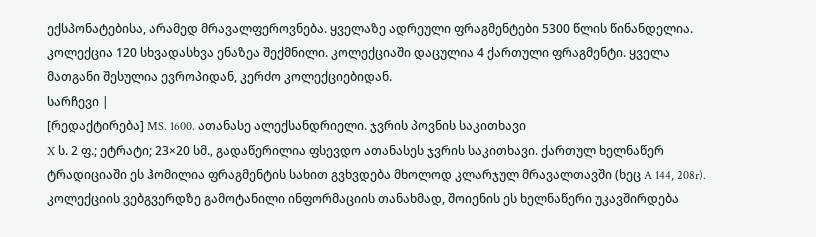ექსპონატებისა, არამედ მრავალფეროვნება. ყველაზე ადრეული ფრაგმენტები 5300 წლის წინანდელია. კოლექცია 120 სხვადასხვა ენაზეა შექმნილი. კოლექციაში დაცულია 4 ქართული ფრაგმენტი. ყველა მათგანი შესულია ევროპიდან, კერძო კოლექციებიდან.
სარჩევი |
[რედაქტირება] MS. 1600. ათანასე ალექსანდრიელი. ჯვრის პოვნის საკითხავი
X ს. 2 ფ.; ეტრატი; 23×20 სმ., გადაწერილია ფსევდო ათანასეს ჯვრის საკითხავი. ქართულ ხელნაწერ ტრადიციაში ეს ჰომილია ფრაგმენტის სახით გვხვდება მხოლოდ კლარჯულ მრავალთავში (ხეც A 144, 208r). კოლექციის ვებგვერდზე გამოტანილი ინფორმაციის თანახმად, შოიენის ეს ხელნაწერი უკავშირდება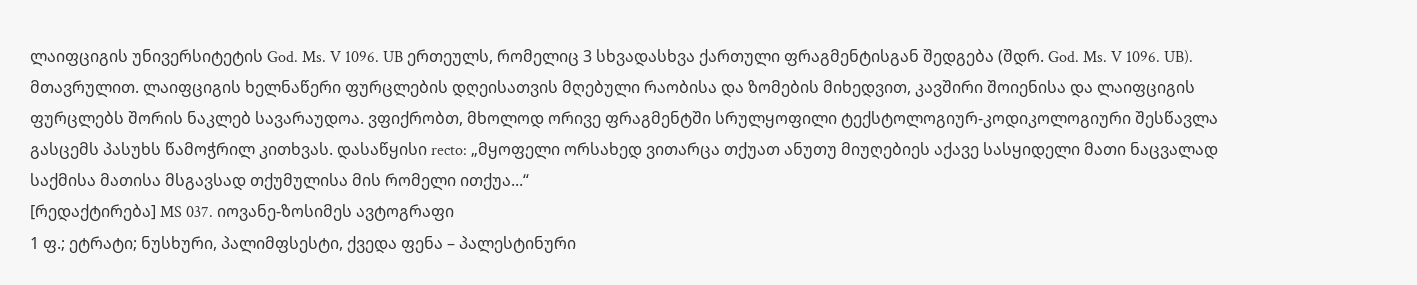ლაიფციგის უნივერსიტეტის God. Ms. V 1096. UB ერთეულს, რომელიც 3 სხვადასხვა ქართული ფრაგმენტისგან შედგება (შდრ. God. Ms. V 1096. UB). მთავრულით. ლაიფციგის ხელნაწერი ფურცლების დღეისათვის მღებული რაობისა და ზომების მიხედვით, კავშირი შოიენისა და ლაიფციგის ფურცლებს შორის ნაკლებ სავარაუდოა. ვფიქრობთ, მხოლოდ ორივე ფრაგმენტში სრულყოფილი ტექსტოლოგიურ-კოდიკოლოგიური შესწავლა გასცემს პასუხს წამოჭრილ კითხვას. დასაწყისი recto: „მყოფელი ორსახედ ვითარცა თქუათ ანუთუ მიუღებიეს აქავე სასყიდელი მათი ნაცვალად საქმისა მათისა მსგავსად თქუმულისა მის რომელი ითქუა...“
[რედაქტირება] MS 037. იოვანე-ზოსიმეს ავტოგრაფი
1 ფ.; ეტრატი; ნუსხური, პალიმფსესტი, ქვედა ფენა – პალესტინური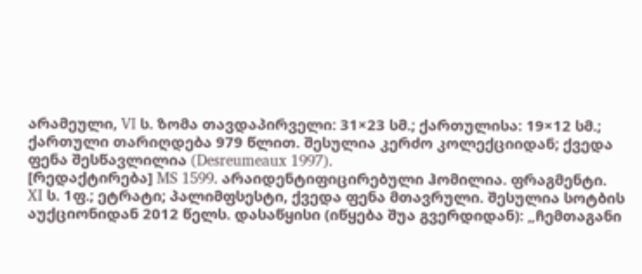არამეული, VI ს. ზომა თავდაპირველი: 31×23 სმ.; ქართულისა: 19×12 სმ.; ქართული თარიღდება 979 წლით. შესულია კერძო კოლექციიდან; ქვედა ფენა შესწავლილია (Desreumeaux 1997).
[რედაქტირება] MS 1599. არაიდენტიფიცირებული ჰომილია. ფრაგმენტი.
XI ს. 1ფ.; ეტრატი; პალიმფსესტი, ქვედა ფენა მთავრული. შესულია სოტბის აუქციონიდან 2012 წელს. დასაწყისი (იწყება შუა გვერდიდან): „ჩემთაგანი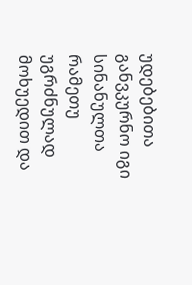უდებებითა განვკურნო იგი სინანულთა რამეთუ უგრძნულად მოხუედით და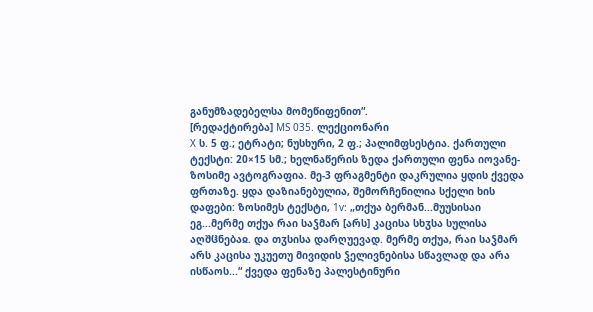განუმზადებელსა მომეწიფენით“.
[რედაქტირება] MS 035. ლექციონარი
X ს. 5 ფ.; ეტრატი; ნუსხური, 2 ფ.; პალიმფსესტია. ქართული ტექსტი: 20×15 სმ.; ხელნაწერის ზედა ქართული ფენა იოვანე-ზოსიმე ავტოგრაფია. მე-3 ფრაგმენტი დაკრულია ყდის ქვედა ფრთაზე. ყდა დაზიანებულია, შემორჩენილია სქელი ხის დაფები: ზოსიმეს ტექსტი, 1v: „თქუა ბერმან...მუუსისაი ეგ...მერმე თქუა რაი საჴმარ [არს] კაცისა სხჳსა სულისა აღშჱნებაჲ. და თჳსისა დარღუევად. მერმე თქუა, რაი საჴმარ არს კაცისა უკუეთუ მივიდის ჴელივნებისა სწავლად და არა ისწაოს...“ ქვედა ფენაზე პალესტინური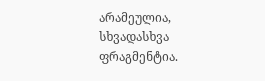არამეულია, სხვადასხვა ფრაგმენტია.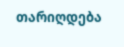თარიღდება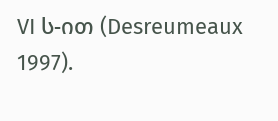VI ს-ით (Desreumeaux 1997).